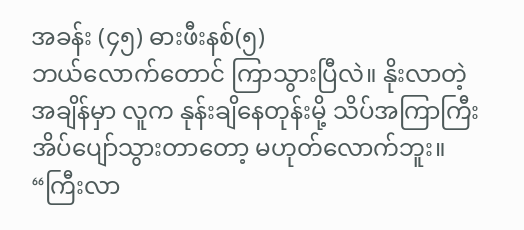အခန်း (၄၅) ဓားဖီးနစ်(၅)
ဘယ်လောက်တောင် ကြာသွားပြီလဲ။ နိုးလာတဲ့အချိန်မှာ လူက နုန်းချိနေတုန်းမို့ သိပ်အကြာကြီး အိပ်ပျော်သွားတာတော့ မဟုတ်လောက်ဘူး။
“ကြီးလာ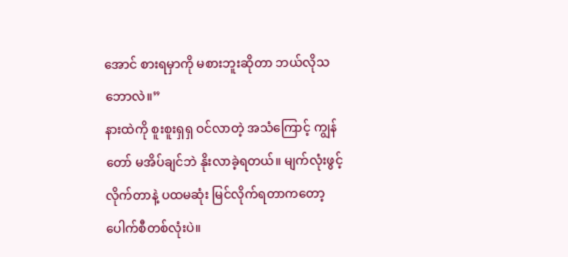အောင် စားရမှာကို မစားဘူးဆိုတာ ဘယ်လိုသဘောလဲ။”
နားထဲကို စူးစူးရှရှ ဝင်လာတဲ့ အသံကြောင့် ကျွန်တော် မအိပ်ချင်ဘဲ နိုးလာခဲ့ရတယ်။ မျက်လုံးဖွင့်လိုက်တာနဲ့ ပထမဆုံး မြင်လိုက်ရတာကတော့ ပေါက်စီတစ်လုံးပဲ။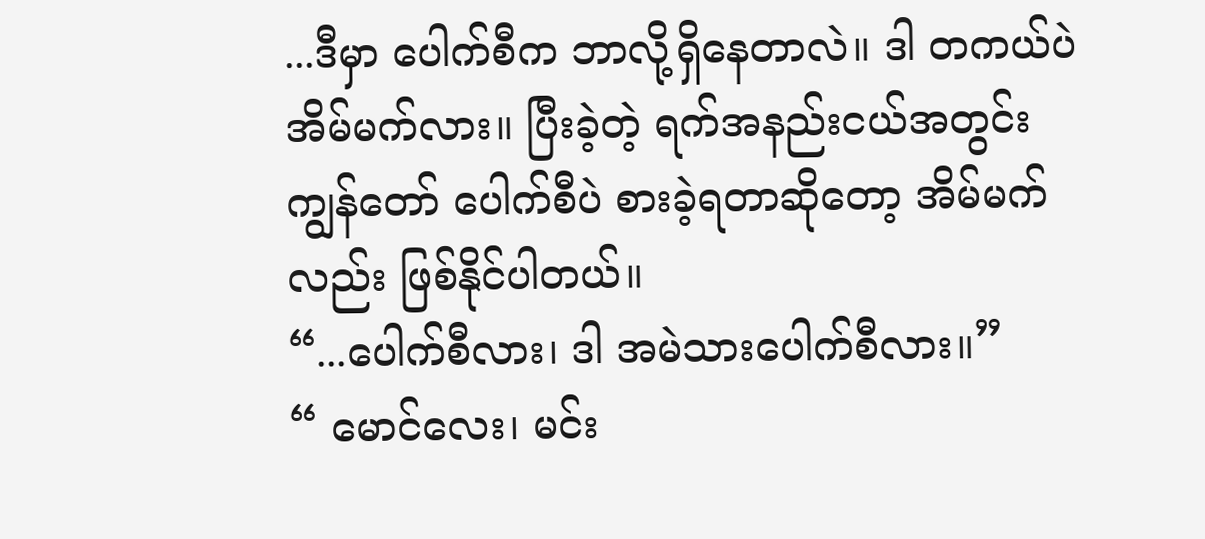...ဒီမှာ ပေါက်စီက ဘာလို့ရှိနေတာလဲ။ ဒါ တကယ်ပဲ အိမ်မက်လား။ ပြီးခဲ့တဲ့ ရက်အနည်းငယ်အတွင်း ကျွန်တော် ပေါက်စီပဲ စားခဲ့ရတာဆိုတော့ အိမ်မက်လည်း ဖြစ်နိုင်ပါတယ်။
“...ပေါက်စီလား၊ ဒါ အမဲသားပေါက်စီလား။”
“ မောင်လေး၊ မင်း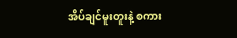အိပ်ချင်မူးတူးနဲ့ စကား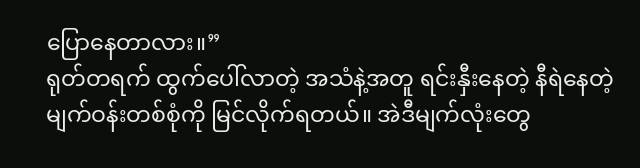ပြောနေတာလား။”
ရုတ်တရက် ထွက်ပေါ်လာတဲ့ အသံနဲ့အတူ ရင်းနှီးနေတဲ့ နီရဲနေတဲ့ မျက်ဝန်းတစ်စုံကို မြင်လိုက်ရတယ်။ အဲဒီမျက်လုံးတွေ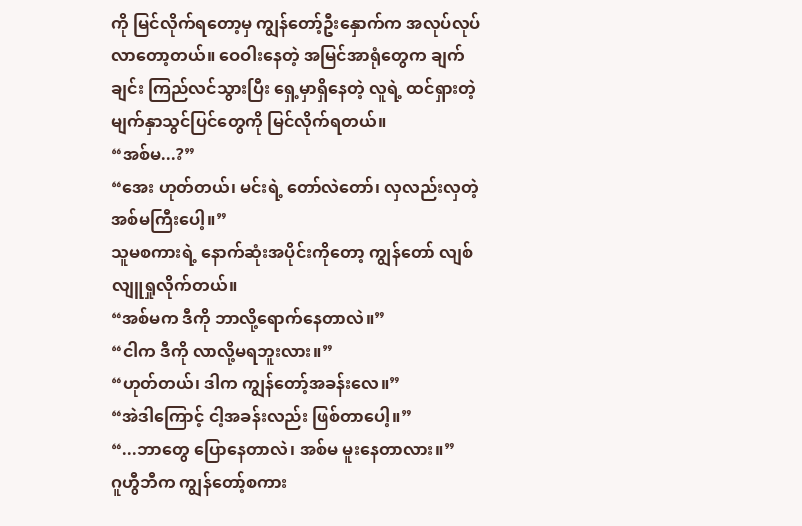ကို မြင်လိုက်ရတော့မှ ကျွန်တော့်ဦးနှောက်က အလုပ်လုပ်လာတော့တယ်။ ဝေဝါးနေတဲ့ အမြင်အာရုံတွေက ချက်ချင်း ကြည်လင်သွားပြီး ရှေ့မှာရှိနေတဲ့ လူရဲ့ ထင်ရှားတဲ့ မျက်နှာသွင်ပြင်တွေကို မြင်လိုက်ရတယ်။
“အစ်မ...?”
“အေး ဟုတ်တယ်၊ မင်းရဲ့ တော်လဲတော်၊ လှလည်းလှတဲ့ အစ်မကြီးပေါ့။”
သူမစကားရဲ့ နောက်ဆုံးအပိုင်းကိုတော့ ကျွန်တော် လျစ်လျူရှုလိုက်တယ်။
“အစ်မက ဒီကို ဘာလို့ရောက်နေတာလဲ။”
“ငါက ဒီကို လာလို့မရဘူးလား။”
“ဟုတ်တယ်၊ ဒါက ကျွန်တော့်အခန်းလေ။”
“အဲဒါကြောင့် ငါ့အခန်းလည်း ဖြစ်တာပေါ့။”
“...ဘာတွေ ပြောနေတာလဲ၊ အစ်မ မူးနေတာလား။”
ဂူဟွီဘီက ကျွန်တော့်စကား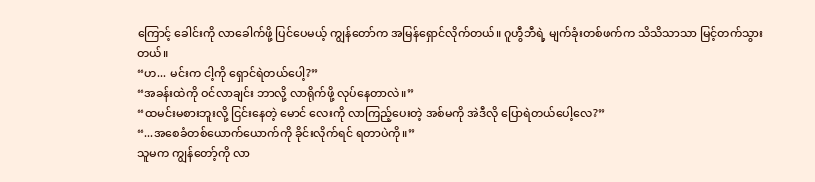ကြောင့် ခေါင်းကို လာခေါက်ဖို့ ပြင်ပေမယ့် ကျွန်တော်က အမြန်ရှောင်လိုက်တယ်။ ဂူဟွီဘီရဲ့ မျက်ခုံးတစ်ဖက်က သိသိသာသာ မြင့်တက်သွားတယ်။
“ဟ... မင်းက ငါ့ကို ရှောင်ရဲတယ်ပေါ့?”
“အခန်းထဲကို ဝင်လာချင်း ဘာလို့ လာရိုက်ဖို့ လုပ်နေတာလဲ။”
“ထမင်းမစားဘူးလို့ ငြင်းနေတဲ့ မောင် လေးကို လာကြည့်ပေးတဲ့ အစ်မကို အဲဒီလို ပြောရဲတယ်ပေါ့လေ?”
“...အစေခံတစ်ယောက်ယောက်ကို ခိုင်းလိုက်ရင် ရတာပဲကို။”
သူမက ကျွန်တော့်ကို လာ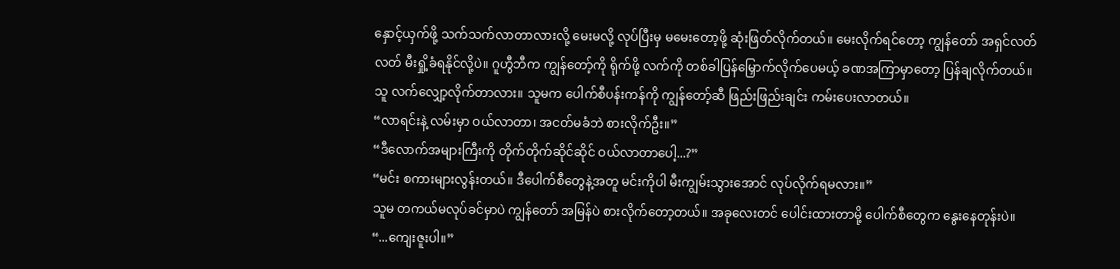နှောင့်ယှက်ဖို့ သက်သက်လာတာလားလို့ မေးမလို့ လုပ်ပြီးမှ မမေးတော့ဖို့ ဆုံးဖြတ်လိုက်တယ်။ မေးလိုက်ရင်တော့ ကျွန်တော် အရှင်လတ်လတ် မီးရှို့ခံရနိုင်လို့ပဲ။ ဂူဟွီဘီက ကျွန်တော့်ကို ရိုက်ဖို့ လက်ကို တစ်ခါပြန်မြှောက်လိုက်ပေမယ့် ခဏအကြာမှာတော့ ပြန်ချလိုက်တယ်။ သူ လက်လျှော့လိုက်တာလား။ သူမက ပေါက်စီပန်းကန်ကို ကျွန်တော့်ဆီ ဖြည်းဖြည်းချင်း ကမ်းပေးလာတယ်။
“လာရင်းနဲ့ လမ်းမှာ ဝယ်လာတာ၊ အငတ်မခံဘဲ စားလိုက်ဦး။”
“ဒီလောက်အများကြီးကို တိုက်တိုက်ဆိုင်ဆိုင် ဝယ်လာတာပေါ့...?”
“မင်း စကားများလွန်းတယ်။ ဒီပေါက်စီတွေနဲ့အတူ မင်းကိုပါ မီးကျွမ်းသွားအောင် လုပ်လိုက်ရမလား။”
သူမ တကယ်မလုပ်ခင်မှာပဲ ကျွန်တော် အမြန်ပဲ စားလိုက်တော့တယ်။ အခုလေးတင် ပေါင်းထားတာမို့ ပေါက်စီတွေက နွေးနေတုန်းပဲ။
“...ကျေးဇူးပါ။”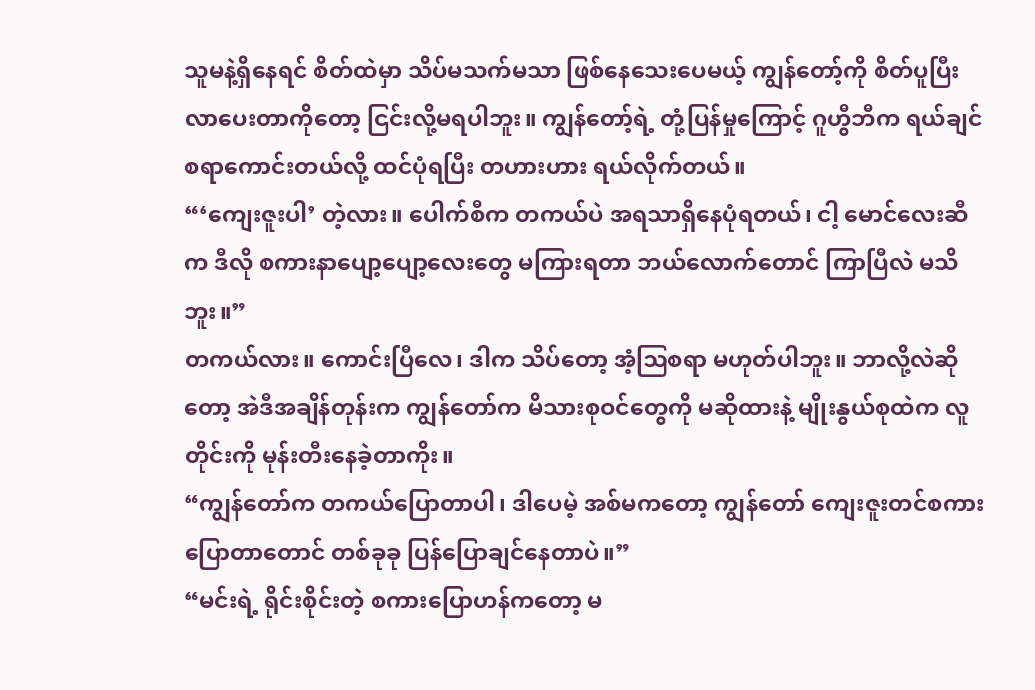သူမနဲ့ရှိနေရင် စိတ်ထဲမှာ သိပ်မသက်မသာ ဖြစ်နေသေးပေမယ့် ကျွန်တော့်ကို စိတ်ပူပြီး လာပေးတာကိုတော့ ငြင်းလို့မရပါဘူး။ ကျွန်တော့်ရဲ့ တုံ့ပြန်မှုကြောင့် ဂူဟွီဘီက ရယ်ချင်စရာကောင်းတယ်လို့ ထင်ပုံရပြီး တဟားဟား ရယ်လိုက်တယ်။
“‘ကျေးဇူးပါ’ တဲ့လား။ ပေါက်စီက တကယ်ပဲ အရသာရှိနေပုံရတယ်၊ ငါ့ မောင်လေးဆီက ဒီလို စကားနာပျော့ပျော့လေးတွေ မကြားရတာ ဘယ်လောက်တောင် ကြာပြီလဲ မသိဘူး။”
တကယ်လား။ ကောင်းပြီလေ၊ ဒါက သိပ်တော့ အံ့ဩစရာ မဟုတ်ပါဘူး။ ဘာလို့လဲဆိုတော့ အဲဒီအချိန်တုန်းက ကျွန်တော်က မိသားစုဝင်တွေကို မဆိုထားနဲ့ မျိုးနွယ်စုထဲက လူတိုင်းကို မုန်းတီးနေခဲ့တာကိုး။
“ကျွန်တော်က တကယ်ပြောတာပါ၊ ဒါပေမဲ့ အစ်မကတော့ ကျွန်တော် ကျေးဇူးတင်စကား ပြောတာတောင် တစ်ခုခု ပြန်ပြောချင်နေတာပဲ။”
“မင်းရဲ့ ရိုင်းစိုင်းတဲ့ စကားပြောဟန်ကတော့ မ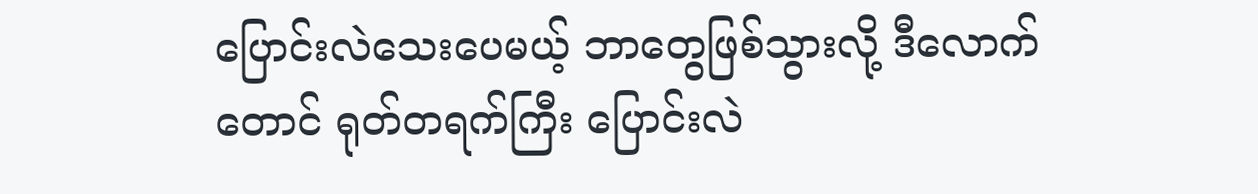ပြောင်းလဲသေးပေမယ့် ဘာတွေဖြစ်သွားလို့ ဒီလောက်တောင် ရုတ်တရက်ကြီး ပြောင်းလဲ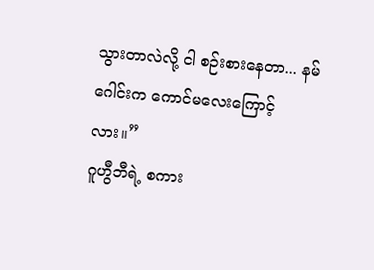သွားတာလဲလို့ ငါ စဉ်းစားနေတာ... နမ်ဂေါင်းက ကောင်မလေးကြောင့်လား။”
ဂူဟွီဘီရဲ့ စကား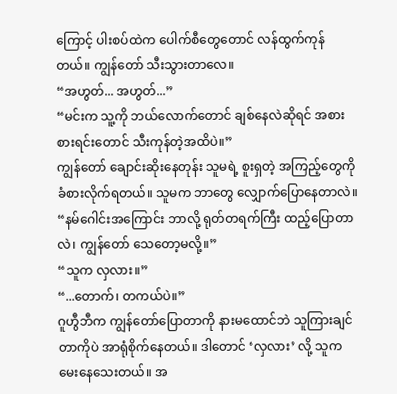ကြောင့် ပါးစပ်ထဲက ပေါက်စီတွေတောင် လန်ထွက်ကုန်တယ်။ ကျွန်တော် သီးသွားတာလေ။
“အဟွတ်... အဟွတ်...”
“မင်းက သူ့ကို ဘယ်လောက်တောင် ချစ်နေလဲဆိုရင် အစားစားရင်းတောင် သီးကုန်တဲ့အထိပဲ။”
ကျွန်တော် ချောင်းဆိုးနေတုန်း သူမရဲ့ စူးရှတဲ့ အကြည့်တွေကို ခံစားလိုက်ရတယ်။ သူမက ဘာတွေ လျှောက်ပြောနေတာလဲ။
“နမ်ဂေါင်းအကြောင်း ဘာလို့ ရုတ်တရက်ကြီး ထည့်ပြောတာလဲ၊ ကျွန်တော် သေတော့မလို့။”
“သူက လှလား။”
“...တောက်၊ တကယ်ပဲ။”
ဂူဟွီဘီက ကျွန်တော်ပြောတာကို နားမထောင်ဘဲ သူကြားချင်တာကိုပဲ အာရုံစိုက်နေတယ်။ ဒါတောင် ‘လှလား’ လို့ သူက မေးနေသေးတယ်။ အ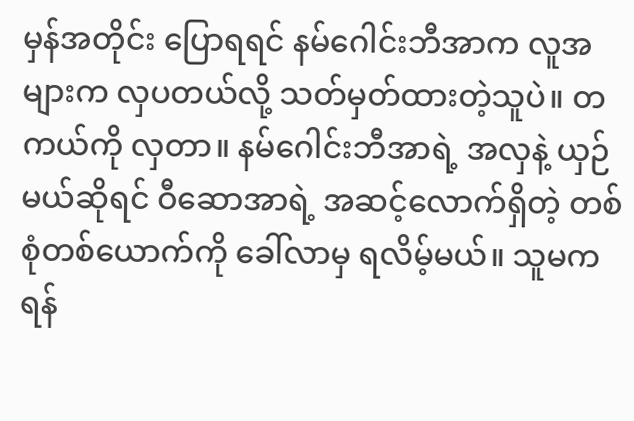မှန်အတိုင်း ပြောရရင် နမ်ဂေါင်းဘီအာက လူအများက လှပတယ်လို့ သတ်မှတ်ထားတဲ့သူပဲ။ တကယ်ကို လှတာ။ နမ်ဂေါင်းဘီအာရဲ့ အလှနဲ့ ယှဉ်မယ်ဆိုရင် ဝီဆောအာရဲ့ အဆင့်လောက်ရှိတဲ့ တစ်စုံတစ်ယောက်ကို ခေါ်လာမှ ရလိမ့်မယ်။ သူမက ရန်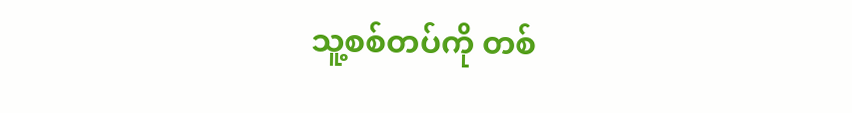သူ့စစ်တပ်ကို တစ်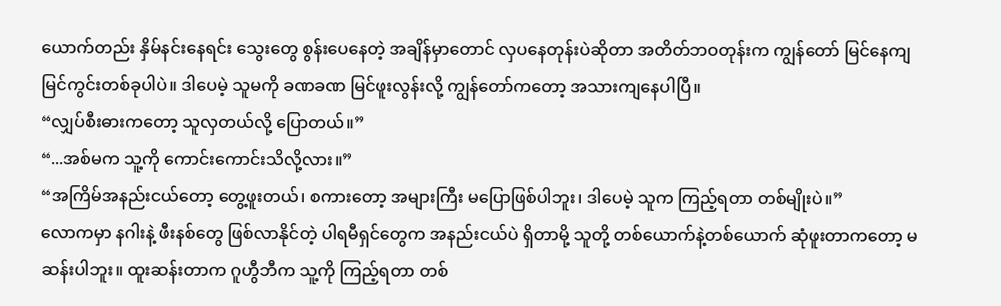ယောက်တည်း နှိမ်နင်းနေရင်း သွေးတွေ စွန်းပေနေတဲ့ အချိန်မှာတောင် လှပနေတုန်းပဲဆိုတာ အတိတ်ဘဝတုန်းက ကျွန်တော် မြင်နေကျ မြင်ကွင်းတစ်ခုပါပဲ။ ဒါပေမဲ့ သူမကို ခဏခဏ မြင်ဖူးလွန်းလို့ ကျွန်တော်ကတော့ အသားကျနေပါပြီ။
“လျှပ်စီးဓားကတော့ သူလှတယ်လို့ ပြောတယ်။”
“...အစ်မက သူ့ကို ကောင်းကောင်းသိလို့လား။”
“အကြိမ်အနည်းငယ်တော့ တွေ့ဖူးတယ်၊ စကားတော့ အများကြီး မပြောဖြစ်ပါဘူး၊ ဒါပေမဲ့ သူက ကြည့်ရတာ တစ်မျိုးပဲ။”
လောကမှာ နဂါးနဲ့ ဖီးနစ်တွေ ဖြစ်လာနိုင်တဲ့ ပါရမီရှင်တွေက အနည်းငယ်ပဲ ရှိတာမို့ သူတို့ တစ်ယောက်နဲ့တစ်ယောက် ဆုံဖူးတာကတော့ မဆန်းပါဘူး။ ထူးဆန်းတာက ဂူဟွီဘီက သူ့ကို ကြည့်ရတာ တစ်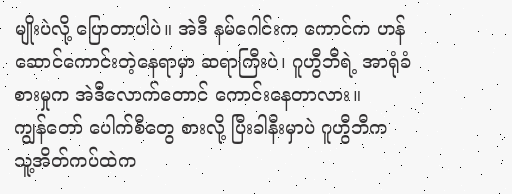မျိုးပဲလို့ ပြောတာပါပဲ။ အဲဒီ နမ်ဂေါင်းက ကောင်က ဟန်ဆောင်ကောင်းတဲ့နေရာမှာ ဆရာကြီးပဲ၊ ဂူဟွီဘီရဲ့ အာရုံခံစားမှုက အဲဒီလောက်တောင် ကောင်းနေတာလား။
ကျွန်တော် ပေါက်စီတွေ စားလို့ ပြီးခါနီးမှာပဲ ဂူဟွီဘီက သူ့အိတ်ကပ်ထဲက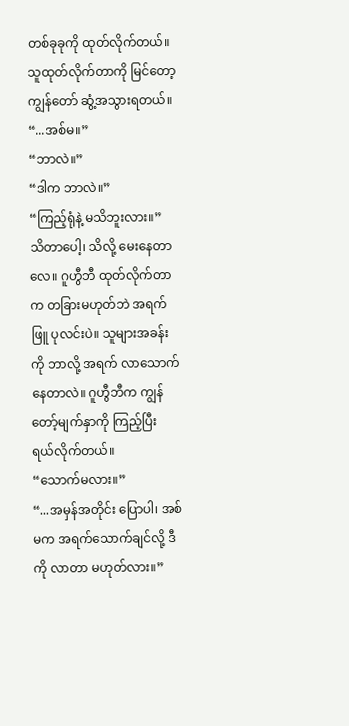တစ်ခုခုကို ထုတ်လိုက်တယ်။ သူထုတ်လိုက်တာကို မြင်တော့ ကျွန်တော် ဆွံ့အသွားရတယ်။
“...အစ်မ။”
“ဘာလဲ။”
“ဒါက ဘာလဲ။”
“ကြည့်ရုံနဲ့ မသိဘူးလား။”
သိတာပေါ့၊ သိလို့ မေးနေတာလေ။ ဂူဟွီဘီ ထုတ်လိုက်တာက တခြားမဟုတ်ဘဲ အရက်ဖြူ ပုလင်းပဲ။ သူများအခန်းကို ဘာလို့ အရက် လာသောက်နေတာလဲ။ ဂူဟွီဘီက ကျွန်တော့်မျက်နှာကို ကြည့်ပြီး ရယ်လိုက်တယ်။
“သောက်မလား။”
“...အမှန်အတိုင်း ပြောပါ၊ အစ်မက အရက်သောက်ချင်လို့ ဒီကို လာတာ မဟုတ်လား။”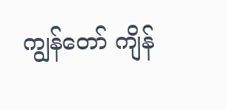ကျွန်တော် ကျိန်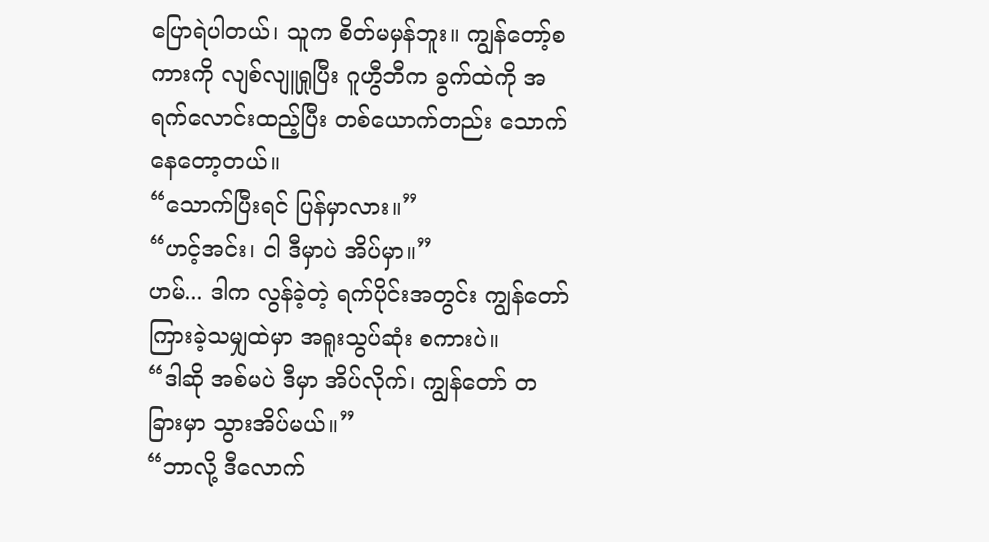ပြောရဲပါတယ်၊ သူက စိတ်မမှန်ဘူး။ ကျွန်တော့်စကားကို လျစ်လျူရှုပြီး ဂူဟွီဘီက ခွက်ထဲကို အရက်လောင်းထည့်ပြီး တစ်ယောက်တည်း သောက်နေတော့တယ်။
“သောက်ပြီးရင် ပြန်မှာလား။”
“ဟင့်အင်း၊ ငါ ဒီမှာပဲ အိပ်မှာ။”
ဟမ်... ဒါက လွန်ခဲ့တဲ့ ရက်ပိုင်းအတွင်း ကျွန်တော် ကြားခဲ့သမျှထဲမှာ အရူးသွပ်ဆုံး စကားပဲ။
“ဒါဆို အစ်မပဲ ဒီမှာ အိပ်လိုက်၊ ကျွန်တော် တခြားမှာ သွားအိပ်မယ်။”
“ဘာလို့ ဒီလောက်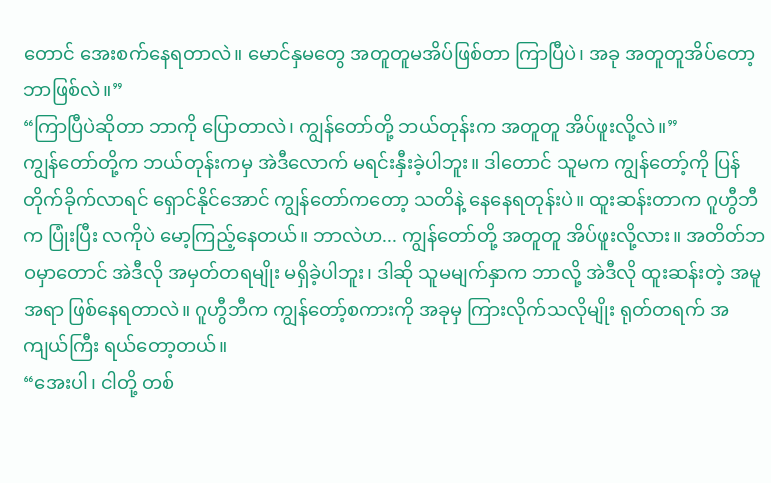တောင် အေးစက်နေရတာလဲ။ မောင်နှမတွေ အတူတူမအိပ်ဖြစ်တာ ကြာပြီပဲ၊ အခု အတူတူအိပ်တော့ ဘာဖြစ်လဲ။”
“ကြာပြီပဲဆိုတာ ဘာကို ပြောတာလဲ၊ ကျွန်တော်တို့ ဘယ်တုန်းက အတူတူ အိပ်ဖူးလို့လဲ။”
ကျွန်တော်တို့က ဘယ်တုန်းကမှ အဲဒီလောက် မရင်းနှီးခဲ့ပါဘူး။ ဒါတောင် သူမက ကျွန်တော့်ကို ပြန်တိုက်ခိုက်လာရင် ရှောင်နိုင်အောင် ကျွန်တော်ကတော့ သတိနဲ့ နေနေရတုန်းပဲ။ ထူးဆန်းတာက ဂူဟွီဘီက ပြုံးပြီး လကိုပဲ မော့ကြည့်နေတယ်။ ဘာလဲဟ... ကျွန်တော်တို့ အတူတူ အိပ်ဖူးလို့လား။ အတိတ်ဘဝမှာတောင် အဲဒီလို အမှတ်တရမျိုး မရှိခဲ့ပါဘူး၊ ဒါဆို သူမမျက်နှာက ဘာလို့ အဲဒီလို ထူးဆန်းတဲ့ အမူအရာ ဖြစ်နေရတာလဲ။ ဂူဟွီဘီက ကျွန်တော့်စကားကို အခုမှ ကြားလိုက်သလိုမျိုး ရုတ်တရက် အကျယ်ကြီး ရယ်တော့တယ်။
“အေးပါ၊ ငါတို့ တစ်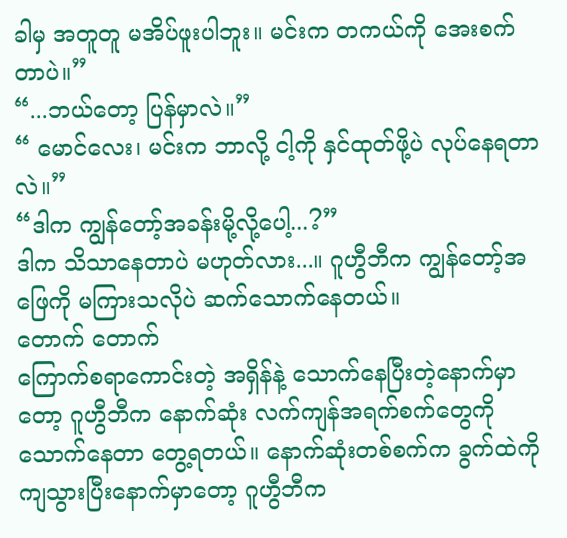ခါမှ အတူတူ မအိပ်ဖူးပါဘူး။ မင်းက တကယ်ကို အေးစက်တာပဲ။”
“...ဘယ်တော့ ပြန်မှာလဲ။”
“ မောင်လေး၊ မင်းက ဘာလို့ ငါ့ကို နှင်ထုတ်ဖို့ပဲ လုပ်နေရတာလဲ။”
“ဒါက ကျွန်တော့်အခန်းမို့လို့ပေါ့...?”
ဒါက သိသာနေတာပဲ မဟုတ်လား...။ ဂူဟွီဘီက ကျွန်တော့်အဖြေကို မကြားသလိုပဲ ဆက်သောက်နေတယ်။
တောက် တောက်
ကြောက်စရာကောင်းတဲ့ အရှိန်နဲ့ သောက်နေပြီးတဲ့နောက်မှာတော့ ဂူဟွီဘီက နောက်ဆုံး လက်ကျန်အရက်စက်တွေကို သောက်နေတာ တွေ့ရတယ်။ နောက်ဆုံးတစ်စက်က ခွက်ထဲကို ကျသွားပြီးနောက်မှာတော့ ဂူဟွီဘီက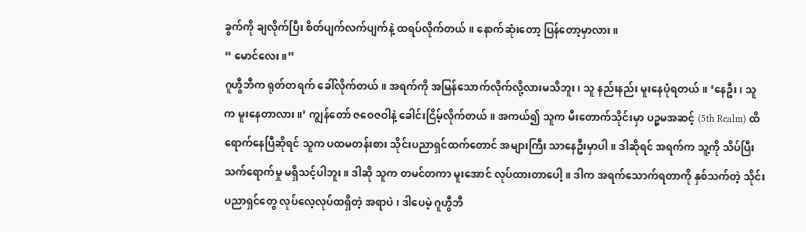ခွက်ကို ချလိုက်ပြီး စိတ်ပျက်လက်ပျက်နဲ့ ထရပ်လိုက်တယ်။ နောက်ဆုံးတော့ ပြန်တော့မှာလား။
“ မောင်လေး။”
ဂူဟွီဘီက ရုတ်တရက် ခေါ်လိုက်တယ်။ အရက်ကို အမြန်သောက်လိုက်လို့လားမသိဘူး၊ သူ နည်းနည်း မူးနေပုံရတယ်။ ‘နေဦး၊ သူက မူးနေတာလား။’ ကျွန်တော် ဇဝေဇဝါနဲ့ ခေါင်းငြိမ့်လိုက်တယ်။ အကယ်၍ သူက မီးတောက်သိုင်းမှာ ပဉ္စမအဆင့် (5th Realm) ထိ ရောက်နေပြီဆိုရင် သူက ပထမတန်းစား သိုင်းပညာရှင်ထက်တောင် အများကြီး သာနေဦးမှာပါ။ ဒါဆိုရင် အရက်က သူ့ကို သိပ်ပြီး သက်ရောက်မှု မရှိသင့်ပါဘူး။ ဒါဆို သူက တမင်တကာ မူးအောင် လုပ်ထားတာပေါ့။ ဒါက အရက်သောက်ရတာကို နှစ်သက်တဲ့ သိုင်းပညာရှင်တွေ လုပ်လေ့လုပ်ထရှိတဲ့ အရာပဲ၊ ဒါပေမဲ့ ဂူဟွီဘီ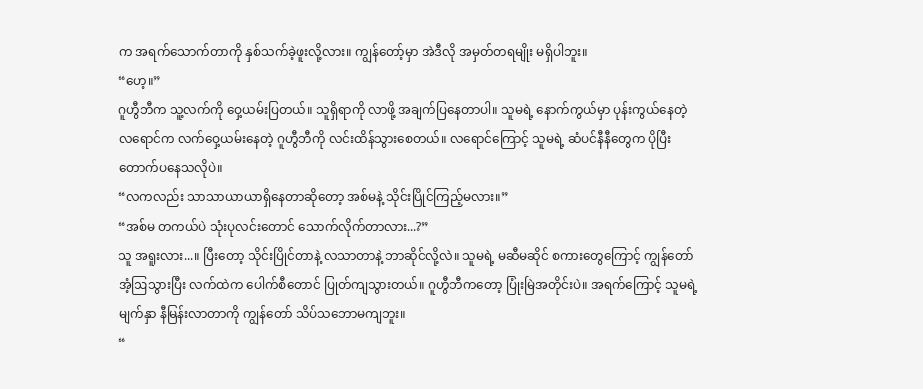က အရက်သောက်တာကို နှစ်သက်ခဲ့ဖူးလို့လား။ ကျွန်တော့်မှာ အဲဒီလို အမှတ်တရမျိုး မရှိပါဘူး။
“ဟေ့။”
ဂူဟွီဘီက သူ့လက်ကို ဝှေ့ယမ်းပြတယ်။ သူရှိရာကို လာဖို့ အချက်ပြနေတာပါ။ သူမရဲ့ နောက်ကွယ်မှာ ပုန်းကွယ်နေတဲ့ လရောင်က လက်ဝှေ့ယမ်းနေတဲ့ ဂူဟွီဘီကို လင်းထိန်သွားစေတယ်။ လရောင်ကြောင့် သူမရဲ့ ဆံပင်နီနီတွေက ပိုပြီး တောက်ပနေသလိုပဲ။
“လကလည်း သာသာယာယာရှိနေတာဆိုတော့ အစ်မနဲ့ သိုင်းပြိုင်ကြည့်မလား။”
“အစ်မ တကယ်ပဲ သုံးပုလင်းတောင် သောက်လိုက်တာလား...?”
သူ အရူးလား...။ ပြီးတော့ သိုင်းပြိုင်တာနဲ့ လသာတာနဲ့ ဘာဆိုင်လို့လဲ။ သူမရဲ့ မဆီမဆိုင် စကားတွေကြောင့် ကျွန်တော် အံ့ဩသွားပြီး လက်ထဲက ပေါက်စီတောင် ပြုတ်ကျသွားတယ်။ ဂူဟွီဘီကတော့ ပြုံးမြဲအတိုင်းပဲ။ အရက်ကြောင့် သူမရဲ့ မျက်နှာ နီမြန်းလာတာကို ကျွန်တော် သိပ်သဘောမကျဘူး။
“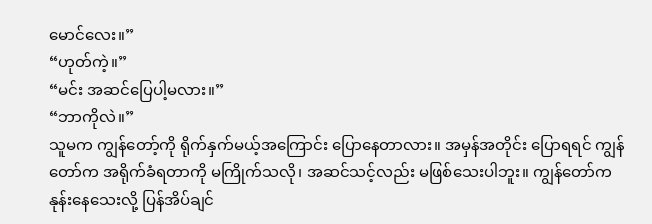မောင်လေး။”
“ဟုတ်ကဲ့။”
“မင်း အဆင်ပြေပါ့မလား။”
“ဘာကိုလဲ။”
သူမက ကျွန်တော့်ကို ရိုက်နှက်မယ့်အကြောင်း ပြောနေတာလား။ အမှန်အတိုင်း ပြောရရင် ကျွန်တော်က အရိုက်ခံရတာကို မကြိုက်သလို၊ အဆင်သင့်လည်း မဖြစ်သေးပါဘူး။ ကျွန်တော်က နုန်းနေသေးလို့ ပြန်အိပ်ချင်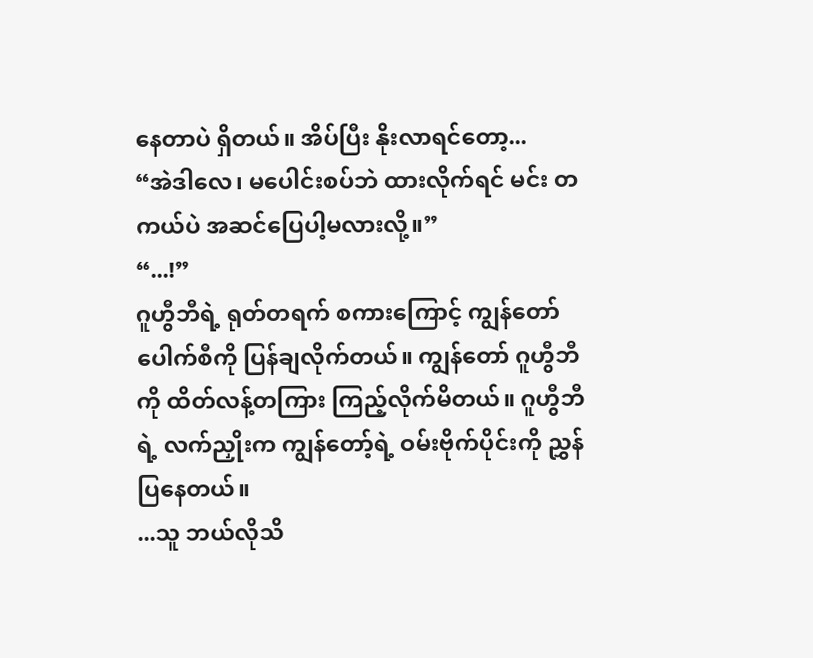နေတာပဲ ရှိတယ်။ အိပ်ပြီး နိုးလာရင်တော့...
“အဲဒါလေ၊ မပေါင်းစပ်ဘဲ ထားလိုက်ရင် မင်း တကယ်ပဲ အဆင်ပြေပါ့မလားလို့။”
“...!”
ဂူဟွီဘီရဲ့ ရုတ်တရက် စကားကြောင့် ကျွန်တော် ပေါက်စီကို ပြန်ချလိုက်တယ်။ ကျွန်တော် ဂူဟွီဘီကို ထိတ်လန့်တကြား ကြည့်လိုက်မိတယ်။ ဂူဟွီဘီရဲ့ လက်ညှိုးက ကျွန်တော့်ရဲ့ ဝမ်းဗိုက်ပိုင်းကို ညွှန်ပြနေတယ်။
...သူ ဘယ်လိုသိ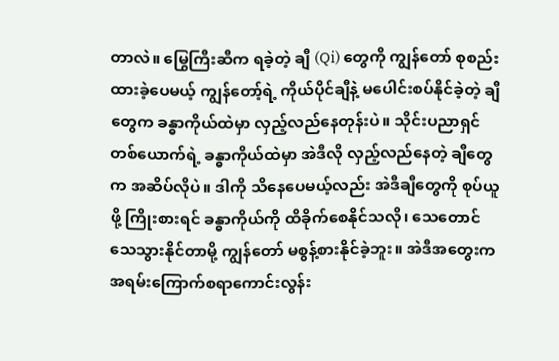တာလဲ။ မြွေကြီးဆီက ရခဲ့တဲ့ ချီ (Qi) တွေကို ကျွန်တော် စုစည်းထားခဲ့ပေမယ့် ကျွန်တော့်ရဲ့ ကိုယ်ပိုင်ချီနဲ့ မပေါင်းစပ်နိုင်ခဲ့တဲ့ ချီတွေက ခန္ဓာကိုယ်ထဲမှာ လှည့်လည်နေတုန်းပဲ။ သိုင်းပညာရှင်တစ်ယောက်ရဲ့ ခန္ဓာကိုယ်ထဲမှာ အဲဒီလို လှည့်လည်နေတဲ့ ချီတွေက အဆိပ်လိုပဲ။ ဒါကို သိနေပေမယ့်လည်း အဲဒီချီတွေကို စုပ်ယူဖို့ ကြိုးစားရင် ခန္ဓာကိုယ်ကို ထိခိုက်စေနိုင်သလို၊ သေတောင် သေသွားနိုင်တာမို့ ကျွန်တော် မစွန့်စားနိုင်ခဲ့ဘူး။ အဲဒီအတွေးက အရမ်းကြောက်စရာကောင်းလွန်း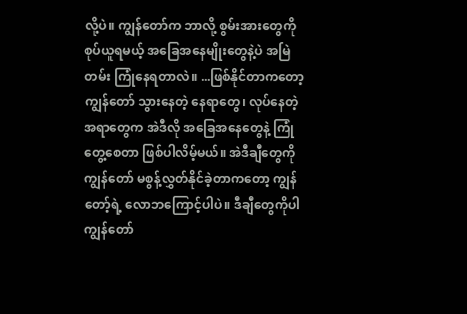လို့ပဲ။ ကျွန်တော်က ဘာလို့ စွမ်းအားတွေကို စုပ်ယူရမယ့် အခြေအနေမျိုးတွေနဲ့ပဲ အမြဲတမ်း ကြုံနေရတာလဲ။ ...ဖြစ်နိုင်တာကတော့ ကျွန်တော် သွားနေတဲ့ နေရာတွေ၊ လုပ်နေတဲ့ အရာတွေက အဲဒီလို အခြေအနေတွေနဲ့ ကြုံတွေ့စေတာ ဖြစ်ပါလိမ့်မယ်။ အဲဒီချီတွေကို ကျွန်တော် မစွန့်လွှတ်နိုင်ခဲ့တာကတော့ ကျွန်တော့်ရဲ့ လောဘကြောင့်ပါပဲ။ ဒီချီတွေကိုပါ ကျွန်တော်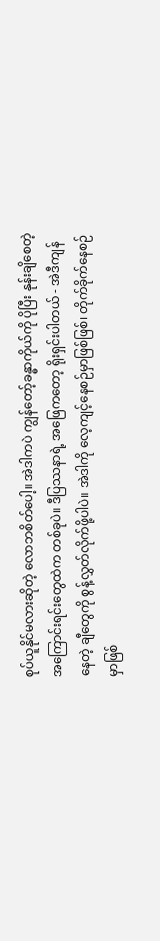စုပ်ယူနိုင်မလားဆိုတဲ့ လောဘစိတ်ပေါ့။ အဲဒါကပဲ ကျွန်တော့်ခန္ဓာကိုယ်ကို ပိုပြီး နုန်းချိစေတဲ့ အကြောင်းရင်းတွေထဲက တစ်ခုပဲ။ ဒီပြဿနာရဲ့ အဖြေကတော့ ရိုးရှင်းပါတယ် - အဲဒီကျန်နေတဲ့ ချီတွေကို စွန့်လွှတ်လိုက်ဖို့ပါပဲ။ အဲဒါကို လေ့ကျင့်နေစဉ်မှာဖြစ်ဖြစ်၊ တိုက်ခိုက်နေစဉ်မှာဖြစ်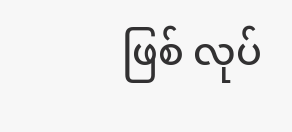ဖြစ် လုပ်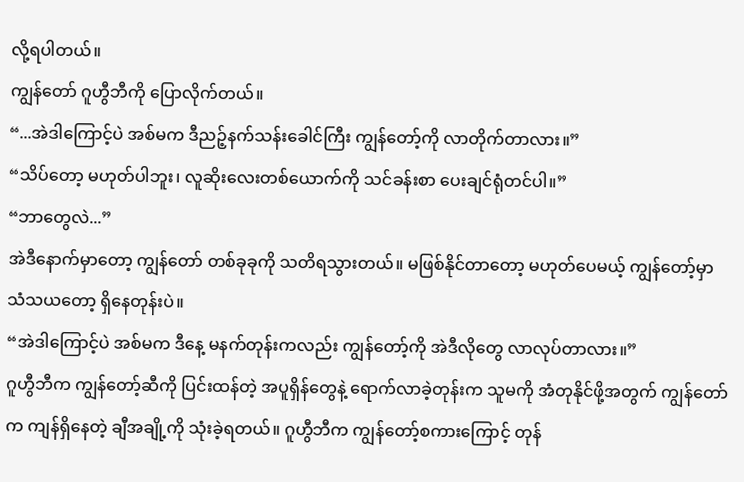လို့ရပါတယ်။
ကျွန်တော် ဂူဟွီဘီကို ပြောလိုက်တယ်။
“...အဲဒါကြောင့်ပဲ အစ်မက ဒီညဉ့်နက်သန်းခေါင်ကြီး ကျွန်တော့်ကို လာတိုက်တာလား။”
“သိပ်တော့ မဟုတ်ပါဘူး၊ လူဆိုးလေးတစ်ယောက်ကို သင်ခန်းစာ ပေးချင်ရုံတင်ပါ။”
“ဘာတွေလဲ...”
အဲဒီနောက်မှာတော့ ကျွန်တော် တစ်ခုခုကို သတိရသွားတယ်။ မဖြစ်နိုင်တာတော့ မဟုတ်ပေမယ့် ကျွန်တော့်မှာ သံသယတော့ ရှိနေတုန်းပဲ။
“အဲဒါကြောင့်ပဲ အစ်မက ဒီနေ့ မနက်တုန်းကလည်း ကျွန်တော့်ကို အဲဒီလိုတွေ လာလုပ်တာလား။”
ဂူဟွီဘီက ကျွန်တော့်ဆီကို ပြင်းထန်တဲ့ အပူရှိန်တွေနဲ့ ရောက်လာခဲ့တုန်းက သူမကို အံတုနိုင်ဖို့အတွက် ကျွန်တော်က ကျန်ရှိနေတဲ့ ချီအချို့ကို သုံးခဲ့ရတယ်။ ဂူဟွီဘီက ကျွန်တော့်စကားကြောင့် တုန်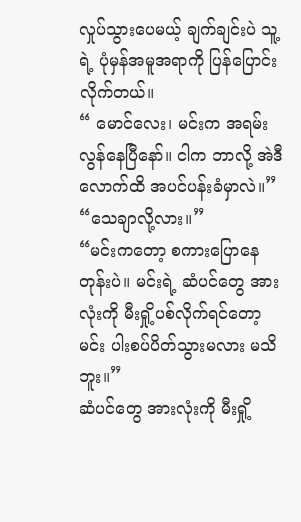လှုပ်သွားပေမယ့် ချက်ချင်းပဲ သူ့ရဲ့ ပုံမှန်အမူအရာကို ပြန်ပြောင်းလိုက်တယ်။
“ မောင်လေး၊ မင်းက အရမ်းလွန်နေပြီနော်။ ငါက ဘာလို့ အဲဒီလောက်ထိ အပင်ပန်းခံမှာလဲ။”
“သေချာလို့လား။”
“မင်းကတော့ စကားပြောနေတုန်းပဲ။ မင်းရဲ့ ဆံပင်တွေ အားလုံးကို မီးရှို့ပစ်လိုက်ရင်တော့ မင်း ပါးစပ်ပိတ်သွားမလား မသိဘူး။”
ဆံပင်တွေ အားလုံးကို မီးရှို့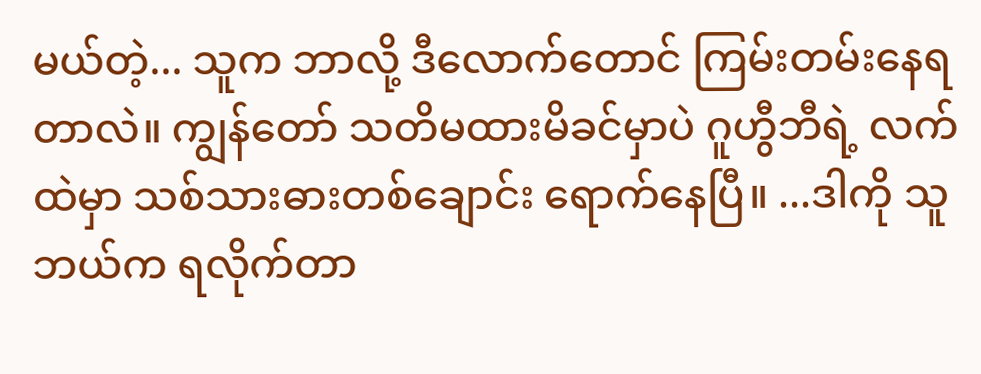မယ်တဲ့... သူက ဘာလို့ ဒီလောက်တောင် ကြမ်းတမ်းနေရတာလဲ။ ကျွန်တော် သတိမထားမိခင်မှာပဲ ဂူဟွီဘီရဲ့ လက်ထဲမှာ သစ်သားဓားတစ်ချောင်း ရောက်နေပြီ။ ...ဒါကို သူ ဘယ်က ရလိုက်တာ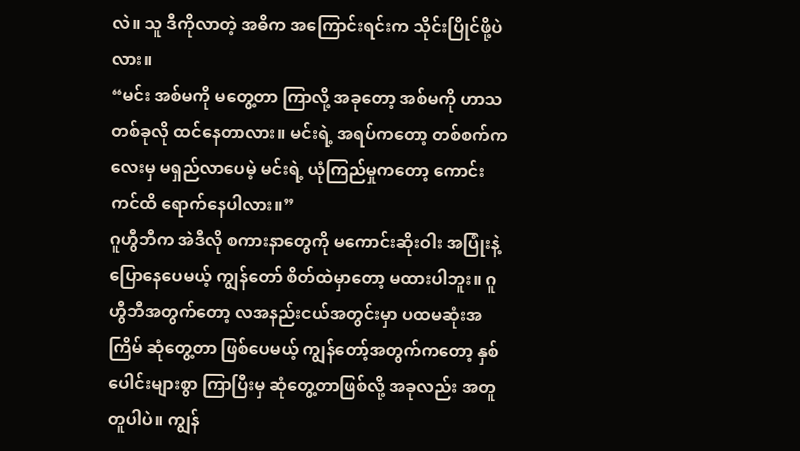လဲ။ သူ ဒီကိုလာတဲ့ အဓိက အကြောင်းရင်းက သိုင်းပြိုင်ဖို့ပဲလား။
“မင်း အစ်မကို မတွေ့တာ ကြာလို့ အခုတော့ အစ်မကို ဟာသတစ်ခုလို ထင်နေတာလား။ မင်းရဲ့ အရပ်ကတော့ တစ်စက်ကလေးမှ မရှည်လာပေမဲ့ မင်းရဲ့ ယုံကြည်မှုကတော့ ကောင်းကင်ထိ ရောက်နေပါလား။”
ဂူဟွီဘီက အဲဒီလို စကားနာတွေကို မကောင်းဆိုးဝါး အပြုံးနဲ့ ပြောနေပေမယ့် ကျွန်တော် စိတ်ထဲမှာတော့ မထားပါဘူး။ ဂူဟွီဘီအတွက်တော့ လအနည်းငယ်အတွင်းမှာ ပထမဆုံးအကြိမ် ဆုံတွေ့တာ ဖြစ်ပေမယ့် ကျွန်တော့်အတွက်ကတော့ နှစ်ပေါင်းများစွာ ကြာပြီးမှ ဆုံတွေ့တာဖြစ်လို့ အခုလည်း အတူတူပါပဲ။ ကျွန်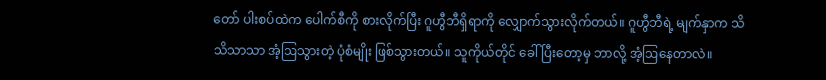တော် ပါးစပ်ထဲက ပေါက်စီကို စားလိုက်ပြီး ဂူဟွီဘီရှိရာကို လျှောက်သွားလိုက်တယ်။ ဂူဟွီဘီရဲ့ မျက်နှာက သိသိသာသာ အံ့ဩသွားတဲ့ ပုံစံမျိုး ဖြစ်သွားတယ်။ သူကိုယ်တိုင် ခေါ်ပြီးတော့မှ ဘာလို့ အံ့ဩနေတာလဲ။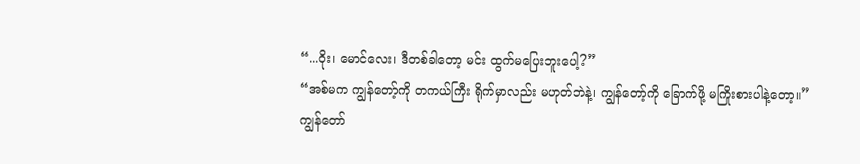“...ဝိုး၊ မောင်လေး၊ ဒီတစ်ခါတော့ မင်း ထွက်မပြေးဘူးပေါ့?”
“အစ်မက ကျွန်တော့်ကို တကယ်ကြီး ရိုက်မှာလည်း မဟုတ်ဘဲနဲ့၊ ကျွန်တော့်ကို ခြောက်ဖို့ မကြိုးစားပါနဲ့တော့။”
ကျွန်တော်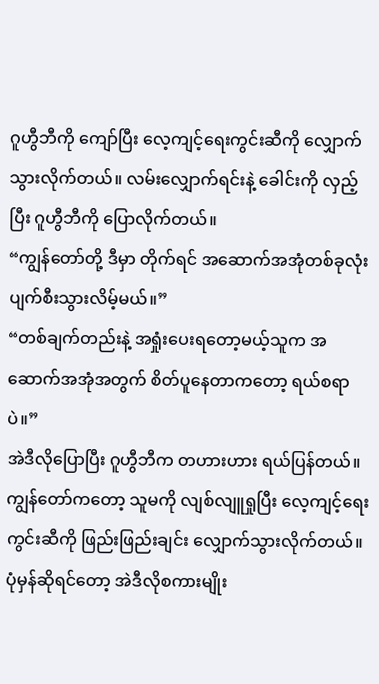ဂူဟွီဘီကို ကျော်ပြီး လေ့ကျင့်ရေးကွင်းဆီကို လျှောက်သွားလိုက်တယ်။ လမ်းလျှောက်ရင်းနဲ့ ခေါင်းကို လှည့်ပြီး ဂူဟွီဘီကို ပြောလိုက်တယ်။
“ကျွန်တော်တို့ ဒီမှာ တိုက်ရင် အဆောက်အအုံတစ်ခုလုံး ပျက်စီးသွားလိမ့်မယ်။”
“တစ်ချက်တည်းနဲ့ အရှုံးပေးရတော့မယ့်သူက အဆောက်အအုံအတွက် စိတ်ပူနေတာကတော့ ရယ်စရာပဲ။”
အဲဒီလိုပြောပြီး ဂူဟွီဘီက တဟားဟား ရယ်ပြန်တယ်။ ကျွန်တော်ကတော့ သူမကို လျစ်လျူရှုပြီး လေ့ကျင့်ရေးကွင်းဆီကို ဖြည်းဖြည်းချင်း လျှောက်သွားလိုက်တယ်။ ပုံမှန်ဆိုရင်တော့ အဲဒီလိုစကားမျိုး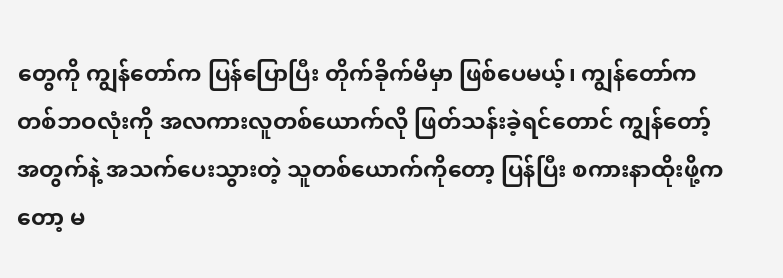တွေကို ကျွန်တော်က ပြန်ပြောပြီး တိုက်ခိုက်မိမှာ ဖြစ်ပေမယ့်၊ ကျွန်တော်က တစ်ဘဝလုံးကို အလကားလူတစ်ယောက်လို ဖြတ်သန်းခဲ့ရင်တောင် ကျွန်တော့်အတွက်နဲ့ အသက်ပေးသွားတဲ့ သူတစ်ယောက်ကိုတော့ ပြန်ပြီး စကားနာထိုးဖို့ကတော့ မ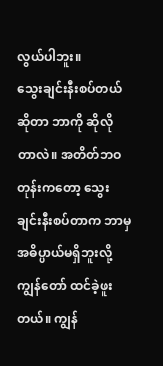လွယ်ပါဘူး။
သွေးချင်းနီးစပ်တယ်ဆိုတာ ဘာကို ဆိုလိုတာလဲ။ အတိတ်ဘဝတုန်းကတော့ သွေးချင်းနီးစပ်တာက ဘာမှ အဓိပ္ပာယ်မရှိဘူးလို့ ကျွန်တော် ထင်ခဲ့ဖူးတယ်။ ကျွန်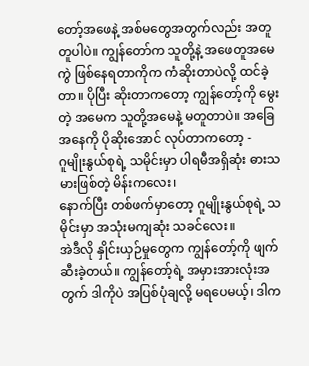တော့်အဖေနဲ့ အစ်မတွေအတွက်လည်း အတူတူပါပဲ။ ကျွန်တော်က သူတို့နဲ့ အဖေတူအမေကွဲ ဖြစ်နေရတာကိုက ကံဆိုးတာပဲလို့ ထင်ခဲ့တာ။ ပိုပြီး ဆိုးတာကတော့ ကျွန်တော့်ကို မွေးတဲ့ အမေက သူတို့အမေနဲ့ မတူတာပဲ။ အခြေအနေကို ပိုဆိုးအောင် လုပ်တာကတော့ -
ဂူမျိုးနွယ်စုရဲ့ သမိုင်းမှာ ပါရမီအရှိဆုံး ဓားသမားဖြစ်တဲ့ မိန်းကလေး၊
နောက်ပြီး တစ်ဖက်မှာတော့ ဂူမျိုးနွယ်စုရဲ့ သမိုင်းမှာ အသုံးမကျဆုံး သခင်လေး။
အဲဒီလို နှိုင်းယှဉ်မှုတွေက ကျွန်တော့်ကို ဖျက်ဆီးခဲ့တယ်။ ကျွန်တော့်ရဲ့ အမှားအားလုံးအတွက် ဒါကိုပဲ အပြစ်ပုံချလို့ မရပေမယ့်၊ ဒါက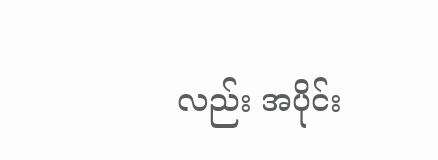လည်း အပိုင်း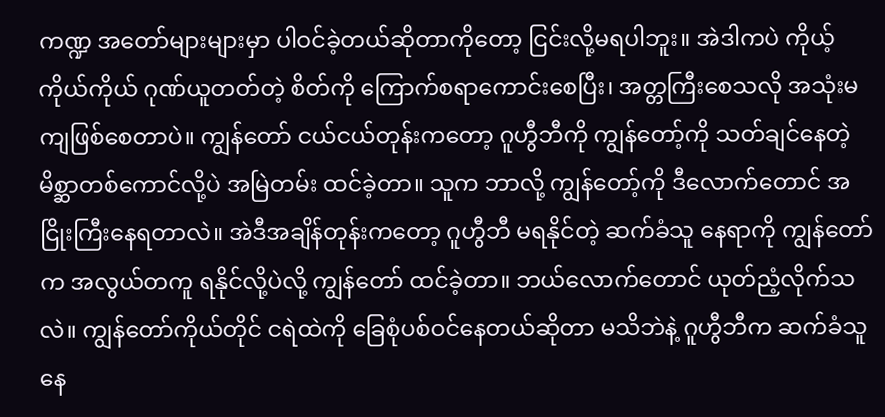ကဏ္ဍ အတော်များများမှာ ပါဝင်ခဲ့တယ်ဆိုတာကိုတော့ ငြင်းလို့မရပါဘူး။ အဲဒါကပဲ ကိုယ့်ကိုယ်ကိုယ် ဂုဏ်ယူတတ်တဲ့ စိတ်ကို ကြောက်စရာကောင်းစေပြီး၊ အတ္တကြီးစေသလို အသုံးမကျဖြစ်စေတာပဲ။ ကျွန်တော် ငယ်ငယ်တုန်းကတော့ ဂူဟွီဘီကို ကျွန်တော့်ကို သတ်ချင်နေတဲ့ မိစ္ဆာတစ်ကောင်လို့ပဲ အမြဲတမ်း ထင်ခဲ့တာ။ သူက ဘာလို့ ကျွန်တော့်ကို ဒီလောက်တောင် အငြိုးကြီးနေရတာလဲ။ အဲဒီအချိန်တုန်းကတော့ ဂူဟွီဘီ မရနိုင်တဲ့ ဆက်ခံသူ နေရာကို ကျွန်တော်က အလွယ်တကူ ရနိုင်လို့ပဲလို့ ကျွန်တော် ထင်ခဲ့တာ။ ဘယ်လောက်တောင် ယုတ်ညံ့လိုက်သလဲ။ ကျွန်တော်ကိုယ်တိုင် ငရဲထဲကို ခြေစုံပစ်ဝင်နေတယ်ဆိုတာ မသိဘဲနဲ့ ဂူဟွီဘီက ဆက်ခံသူနေ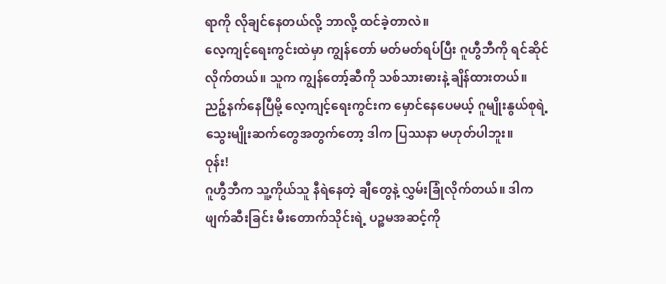ရာကို လိုချင်နေတယ်လို့ ဘာလို့ ထင်ခဲ့တာလဲ။
လေ့ကျင့်ရေးကွင်းထဲမှာ ကျွန်တော် မတ်မတ်ရပ်ပြီး ဂူဟွီဘီကို ရင်ဆိုင်လိုက်တယ်။ သူက ကျွန်တော့်ဆီကို သစ်သားဓားနဲ့ ချိန်ထားတယ်။ ညဉ့်နက်နေပြီမို့ လေ့ကျင့်ရေးကွင်းက မှောင်နေပေမယ့် ဂူမျိုးနွယ်စုရဲ့ သွေးမျိုးဆက်တွေအတွက်တော့ ဒါက ပြဿနာ မဟုတ်ပါဘူး။
ဝုန်း!
ဂူဟွီဘီက သူ့ကိုယ်သူ နီရဲနေတဲ့ ချီတွေနဲ့ လွှမ်းခြုံလိုက်တယ်။ ဒါက ဖျက်ဆီးခြင်း မီးတောက်သိုင်းရဲ့ ပဉ္စမအဆင့်ကို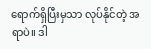ရောက်ရှိပြီးမှသာ လုပ်နိုင်တဲ့ အရာပဲ။ ဒါ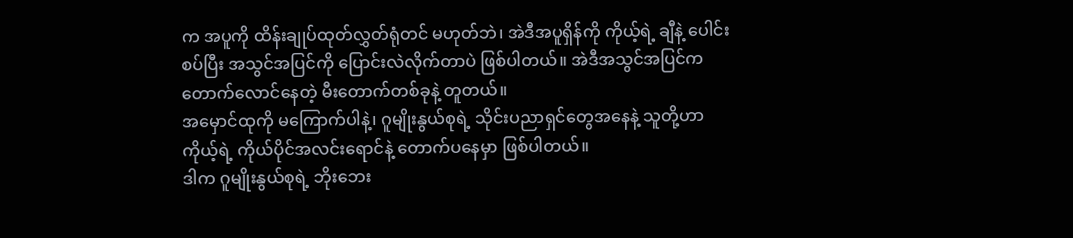က အပူကို ထိန်းချုပ်ထုတ်လွှတ်ရုံတင် မဟုတ်ဘဲ၊ အဲဒီအပူရှိန်ကို ကိုယ့်ရဲ့ ချီနဲ့ ပေါင်းစပ်ပြီး အသွင်အပြင်ကို ပြောင်းလဲလိုက်တာပဲ ဖြစ်ပါတယ်။ အဲဒီအသွင်အပြင်က တောက်လောင်နေတဲ့ မီးတောက်တစ်ခုနဲ့ တူတယ်။
အမှောင်ထုကို မကြောက်ပါနဲ့၊ ဂူမျိုးနွယ်စုရဲ့ သိုင်းပညာရှင်တွေအနေနဲ့ သူတို့ဟာ ကိုယ့်ရဲ့ ကိုယ်ပိုင်အလင်းရောင်နဲ့ တောက်ပနေမှာ ဖြစ်ပါတယ်။
ဒါက ဂူမျိုးနွယ်စုရဲ့ ဘိုးဘေး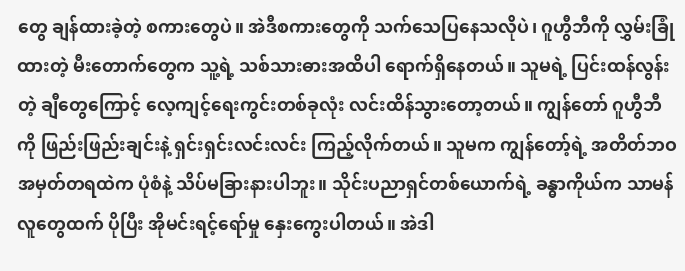တွေ ချန်ထားခဲ့တဲ့ စကားတွေပဲ။ အဲဒီစကားတွေကို သက်သေပြနေသလိုပဲ၊ ဂူဟွီဘီကို လွှမ်းခြုံထားတဲ့ မီးတောက်တွေက သူ့ရဲ့ သစ်သားဓားအထိပါ ရောက်ရှိနေတယ်။ သူမရဲ့ ပြင်းထန်လွန်းတဲ့ ချီတွေကြောင့် လေ့ကျင့်ရေးကွင်းတစ်ခုလုံး လင်းထိန်သွားတော့တယ်။ ကျွန်တော် ဂူဟွီဘီကို ဖြည်းဖြည်းချင်းနဲ့ ရှင်းရှင်းလင်းလင်း ကြည့်လိုက်တယ်။ သူမက ကျွန်တော့်ရဲ့ အတိတ်ဘဝ အမှတ်တရထဲက ပုံစံနဲ့ သိပ်မခြားနားပါဘူး။ သိုင်းပညာရှင်တစ်ယောက်ရဲ့ ခန္ဓာကိုယ်က သာမန်လူတွေထက် ပိုပြီး အိုမင်းရင့်ရော်မှု နှေးကွေးပါတယ်။ အဲဒါ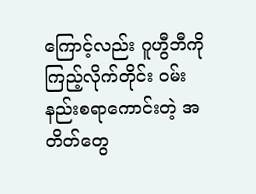ကြောင့်လည်း ဂူဟွီဘီကို ကြည့်လိုက်တိုင်း ဝမ်းနည်းစရာကောင်းတဲ့ အတိတ်တွေ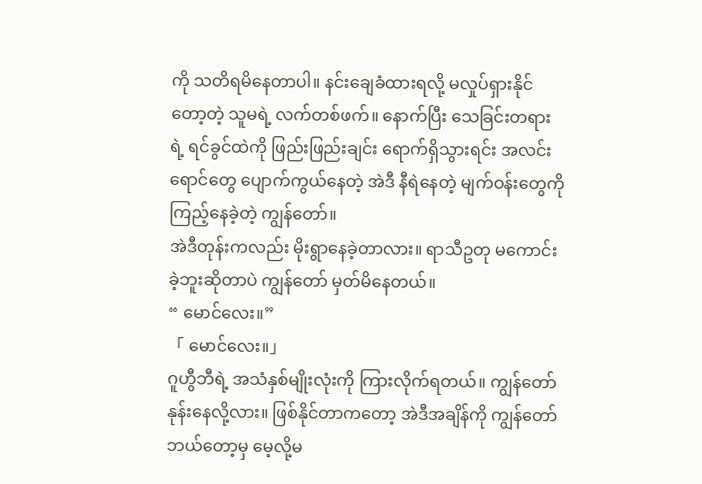ကို သတိရမိနေတာပါ။ နင်းချေခံထားရလို့ မလှုပ်ရှားနိုင်တော့တဲ့ သူမရဲ့ လက်တစ်ဖက်။ နောက်ပြီး သေခြင်းတရားရဲ့ ရင်ခွင်ထဲကို ဖြည်းဖြည်းချင်း ရောက်ရှိသွားရင်း အလင်းရောင်တွေ ပျောက်ကွယ်နေတဲ့ အဲဒီ နီရဲနေတဲ့ မျက်ဝန်းတွေကို ကြည့်နေခဲ့တဲ့ ကျွန်တော်။
အဲဒီတုန်းကလည်း မိုးရွာနေခဲ့တာလား။ ရာသီဥတု မကောင်းခဲ့ဘူးဆိုတာပဲ ကျွန်တော် မှတ်မိနေတယ်။
“ မောင်လေး။”
「 မောင်လေး။」
ဂူဟွီဘီရဲ့ အသံနှစ်မျိုးလုံးကို ကြားလိုက်ရတယ်။ ကျွန်တော် နုန်းနေလို့လား။ ဖြစ်နိုင်တာကတော့ အဲဒီအချိန်ကို ကျွန်တော် ဘယ်တော့မှ မေ့လို့မ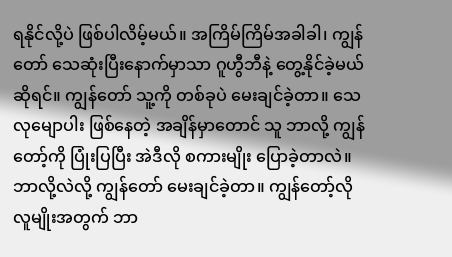ရနိုင်လို့ပဲ ဖြစ်ပါလိမ့်မယ်။ အကြိမ်ကြိမ်အခါခါ၊ ကျွန်တော် သေဆုံးပြီးနောက်မှာသာ ဂူဟွီဘီနဲ့ တွေ့နိုင်ခဲ့မယ်ဆိုရင်။ ကျွန်တော် သူ့ကို တစ်ခုပဲ မေးချင်ခဲ့တာ။ သေလုမျောပါး ဖြစ်နေတဲ့ အချိန်မှာတောင် သူ ဘာလို့ ကျွန်တော့်ကို ပြုံးပြပြီး အဲဒီလို စကားမျိုး ပြောခဲ့တာလဲ။ ဘာလို့လဲလို့ ကျွန်တော် မေးချင်ခဲ့တာ။ ကျွန်တော့်လို လူမျိုးအတွက် ဘာ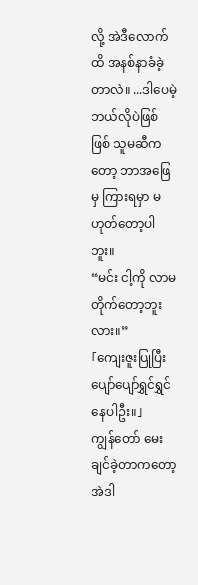လို့ အဲဒီလောက်ထိ အနစ်နာခံခဲ့တာလဲ။ ...ဒါပေမဲ့ ဘယ်လိုပဲဖြစ်ဖြစ် သူမဆီကတော့ ဘာအဖြေမှ ကြားရမှာ မဟုတ်တော့ပါဘူး။
“မင်း ငါ့ကို လာမတိုက်တော့ဘူးလား။”
「ကျေးဇူးပြုပြီး ပျော်ပျော်ရွှင်ရွှင် နေပါဦး။」
ကျွန်တော် မေးချင်ခဲ့တာကတော့ အဲဒါ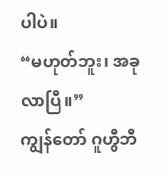ပါပဲ။
“မဟုတ်ဘူး၊ အခု လာပြီ။”
ကျွန်တော် ဂူဟွီဘီ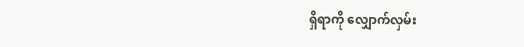ရှိရာကို လျှောက်လှမ်း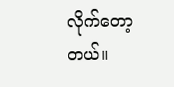လိုက်တော့တယ်။